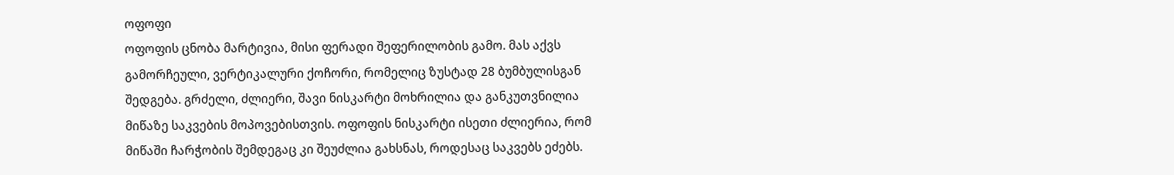ოფოფი
ოფოფის ცნობა მარტივია, მისი ფერადი შეფერილობის გამო. მას აქვს გამორჩეული, ვერტიკალური ქოჩორი, რომელიც ზუსტად 28 ბუმბულისგან შედგება. გრძელი, ძლიერი, შავი ნისკარტი მოხრილია და განკუთვნილია მიწაზე საკვების მოპოვებისთვის. ოფოფის ნისკარტი ისეთი ძლიერია, რომ მიწაში ჩარჭობის შემდეგაც კი შეუძლია გახსნას, როდესაც საკვებს ეძებს.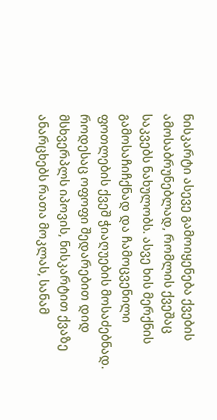ნისკარტი ასევე გამოიყენება ქვების ამოსაბრუნებლად, რომლის ქვეშაც საკვებს ნახულობს. ასვე ხის მერქნის გამოსაჩიჩქნად და ჩამოცვენილი ფოთლების ქვეშ ჭიაღუების მოსაძებნად. როდესაც ოფოფი შედარებით დიდ მსხვერპლს იპოვის, ნისკარტით ქვაზე ანარცხებს რათა მოკლას, სანამ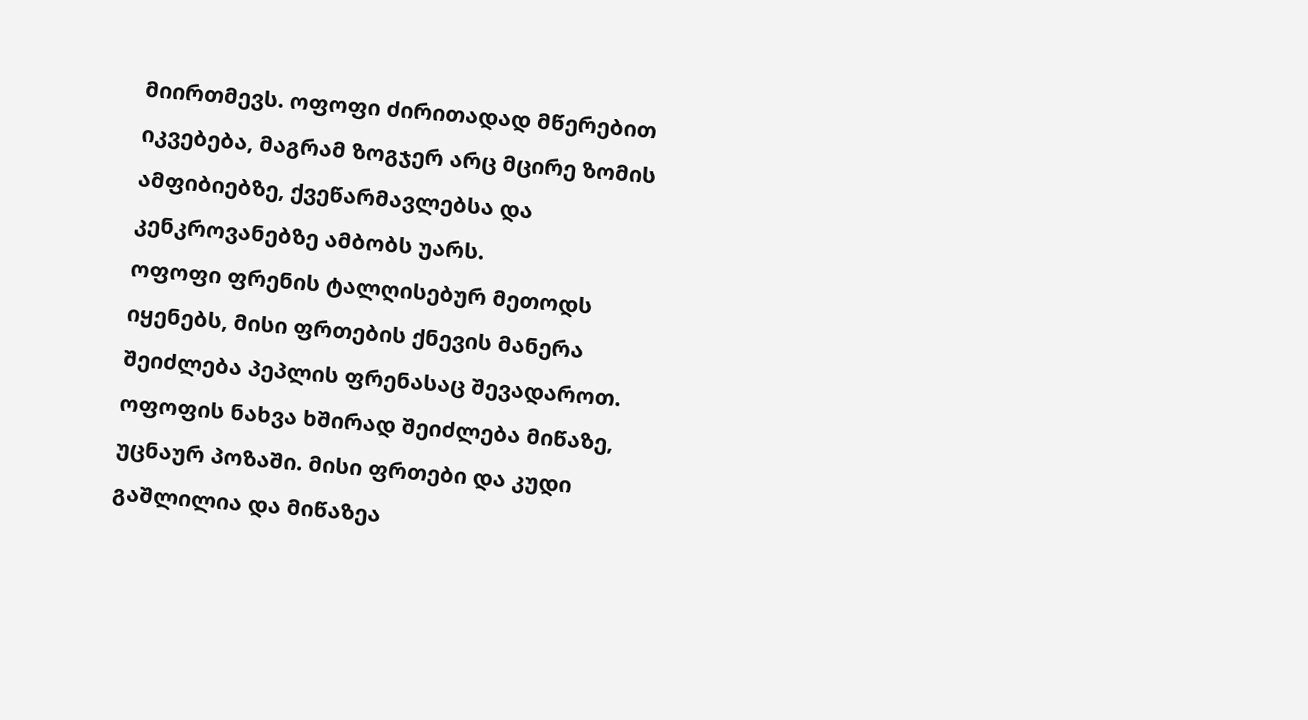მიირთმევს. ოფოფი ძირითადად მწერებით იკვებება, მაგრამ ზოგჯერ არც მცირე ზომის ამფიბიებზე, ქვეწარმავლებსა და კენკროვანებზე ამბობს უარს.
ოფოფი ფრენის ტალღისებურ მეთოდს იყენებს, მისი ფრთების ქნევის მანერა შეიძლება პეპლის ფრენასაც შევადაროთ.
ოფოფის ნახვა ხშირად შეიძლება მიწაზე, უცნაურ პოზაში. მისი ფრთები და კუდი გაშლილია და მიწაზეა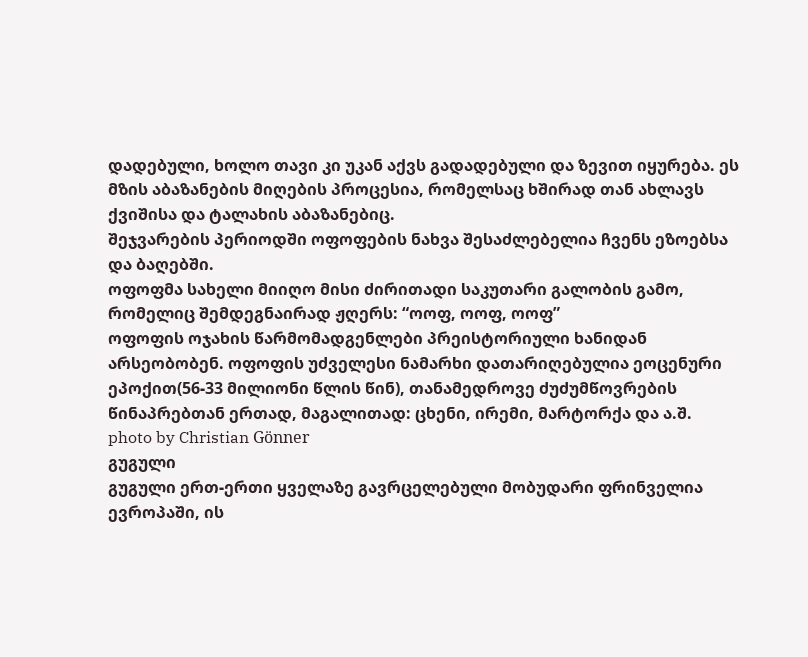დადებული, ხოლო თავი კი უკან აქვს გადადებული და ზევით იყურება. ეს მზის აბაზანების მიღების პროცესია, რომელსაც ხშირად თან ახლავს ქვიშისა და ტალახის აბაზანებიც.
შეჯვარების პერიოდში ოფოფების ნახვა შესაძლებელია ჩვენს ეზოებსა და ბაღებში.
ოფოფმა სახელი მიიღო მისი ძირითადი საკუთარი გალობის გამო, რომელიც შემდეგნაირად ჟღერს: “ოოფ, ოოფ, ოოფ”
ოფოფის ოჯახის წარმომადგენლები პრეისტორიული ხანიდან არსეობობენ. ოფოფის უძველესი ნამარხი დათარიღებულია ეოცენური ეპოქით(56-33 მილიონი წლის წინ), თანამედროვე ძუძუმწოვრების წინაპრებთან ერთად, მაგალითად: ცხენი, ირემი, მარტორქა და ა.შ.
photo by Christian Gönner
გუგული
გუგული ერთ-ერთი ყველაზე გავრცელებული მობუდარი ფრინველია ევროპაში, ის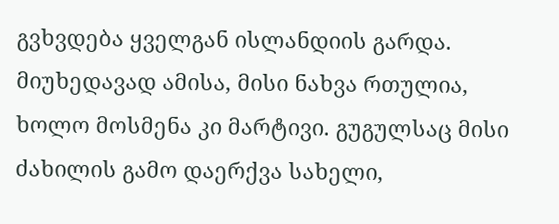გვხვდება ყველგან ისლანდიის გარდა. მიუხედავად ამისა, მისი ნახვა რთულია, ხოლო მოსმენა კი მარტივი. გუგულსაც მისი ძახილის გამო დაერქვა სახელი,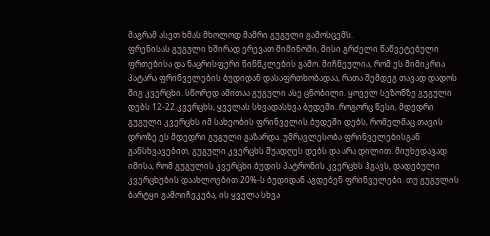მაგრამ ასეთ ხმას მხოლოდ მამრი გუგული გამოსცემს.
ფრენისას გუგული ხშირად ერევათ მიმინოში, მისი გრძელი წაწვეტებული ფრთებისა და ნაცრისფერი წინწკლების გამო. მიჩნეულია, რომ ეს მიმიკრია პატარა ფრინველების ბუდიდან დასაფრთხობადაა, რათა შემდეგ თავად დადოს შიგ კვერცხი. სწორედ ამითაა გუგული ასე ცნობილი. ყოველ სეზონზე გუგული დებს 12-22 კვერცხს, ყველას სხვადასხვა ბუდეში. როგორც წესი, მდედრი გუგული კვერცხს იმ სახეობის ფრინველის ბუდეში დებს, რომელმაც თავის დროზე ეს მდედრი გუგული გაზარდა. უმრავლესობა ფრინველებისგან განსხვავებით, გუგული კვერცხს შუადღეს დებს და არა დილით. მიუხედავად იმისა, რომ გუგულის კვერცხი ბუდის პატრონის კვერცხს ჰგავს, დადებული კვერცხების დაახლოებით 20%-ს ბუდიდან აგდებენ ფრინველები. თუ გუგულის ბარტყი გამოიჩეკება, ის ყველა სხვა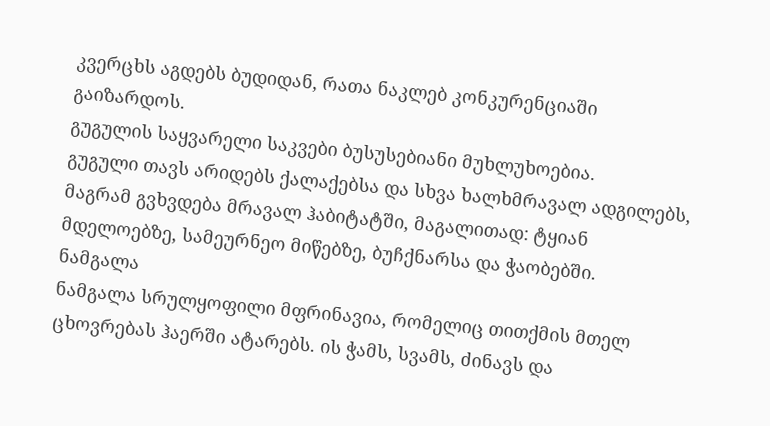კვერცხს აგდებს ბუდიდან, რათა ნაკლებ კონკურენციაში გაიზარდოს.
გუგულის საყვარელი საკვები ბუსუსებიანი მუხლუხოებია.
გუგული თავს არიდებს ქალაქებსა და სხვა ხალხმრავალ ადგილებს, მაგრამ გვხვდება მრავალ ჰაბიტატში, მაგალითად: ტყიან მდელოებზე, სამეურნეო მიწებზე, ბუჩქნარსა და ჭაობებში.
ნამგალა
ნამგალა სრულყოფილი მფრინავია, რომელიც თითქმის მთელ ცხოვრებას ჰაერში ატარებს. ის ჭამს, სვამს, ძინავს და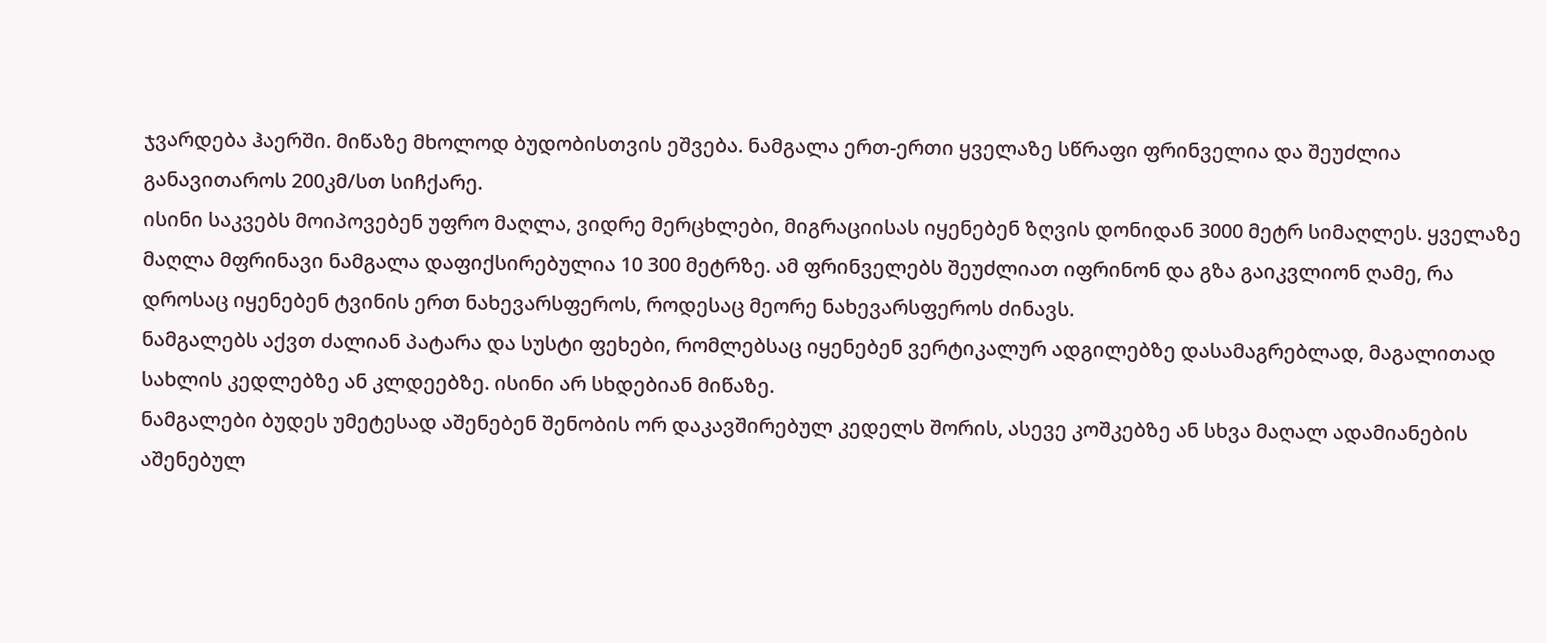ჯვარდება ჰაერში. მიწაზე მხოლოდ ბუდობისთვის ეშვება. ნამგალა ერთ-ერთი ყველაზე სწრაფი ფრინველია და შეუძლია განავითაროს 200კმ/სთ სიჩქარე.
ისინი საკვებს მოიპოვებენ უფრო მაღლა, ვიდრე მერცხლები, მიგრაციისას იყენებენ ზღვის დონიდან 3000 მეტრ სიმაღლეს. ყველაზე მაღლა მფრინავი ნამგალა დაფიქსირებულია 10 300 მეტრზე. ამ ფრინველებს შეუძლიათ იფრინონ და გზა გაიკვლიონ ღამე, რა დროსაც იყენებენ ტვინის ერთ ნახევარსფეროს, როდესაც მეორე ნახევარსფეროს ძინავს.
ნამგალებს აქვთ ძალიან პატარა და სუსტი ფეხები, რომლებსაც იყენებენ ვერტიკალურ ადგილებზე დასამაგრებლად, მაგალითად სახლის კედლებზე ან კლდეებზე. ისინი არ სხდებიან მიწაზე.
ნამგალები ბუდეს უმეტესად აშენებენ შენობის ორ დაკავშირებულ კედელს შორის, ასევე კოშკებზე ან სხვა მაღალ ადამიანების აშენებულ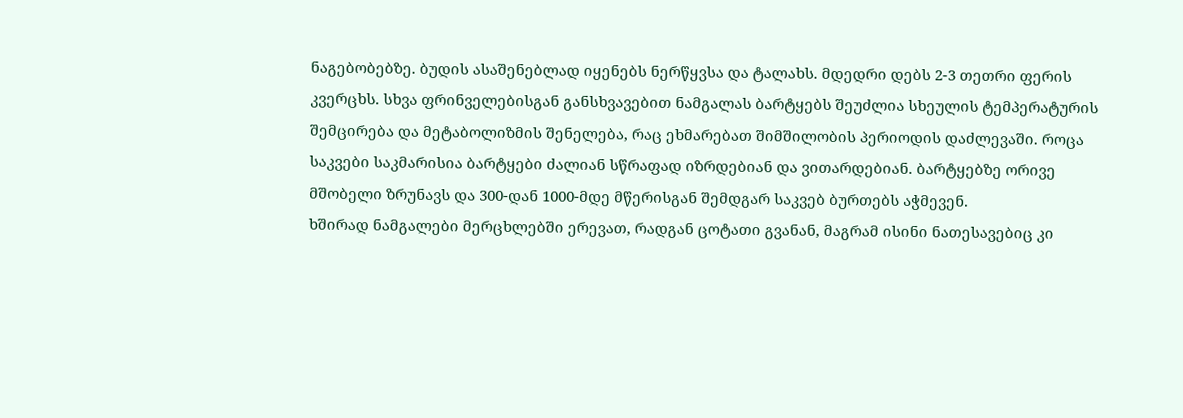ნაგებობებზე. ბუდის ასაშენებლად იყენებს ნერწყვსა და ტალახს. მდედრი დებს 2-3 თეთრი ფერის კვერცხს. სხვა ფრინველებისგან განსხვავებით ნამგალას ბარტყებს შეუძლია სხეულის ტემპერატურის შემცირება და მეტაბოლიზმის შენელება, რაც ეხმარებათ შიმშილობის პერიოდის დაძლევაში. როცა საკვები საკმარისია ბარტყები ძალიან სწრაფად იზრდებიან და ვითარდებიან. ბარტყებზე ორივე მშობელი ზრუნავს და 300-დან 1000-მდე მწერისგან შემდგარ საკვებ ბურთებს აჭმევენ.
ხშირად ნამგალები მერცხლებში ერევათ, რადგან ცოტათი გვანან, მაგრამ ისინი ნათესავებიც კი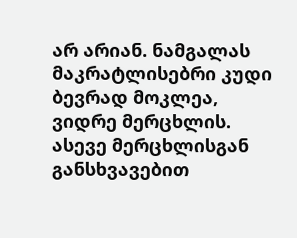არ არიან. ნამგალას მაკრატლისებრი კუდი ბევრად მოკლეა, ვიდრე მერცხლის. ასევე მერცხლისგან განსხვავებით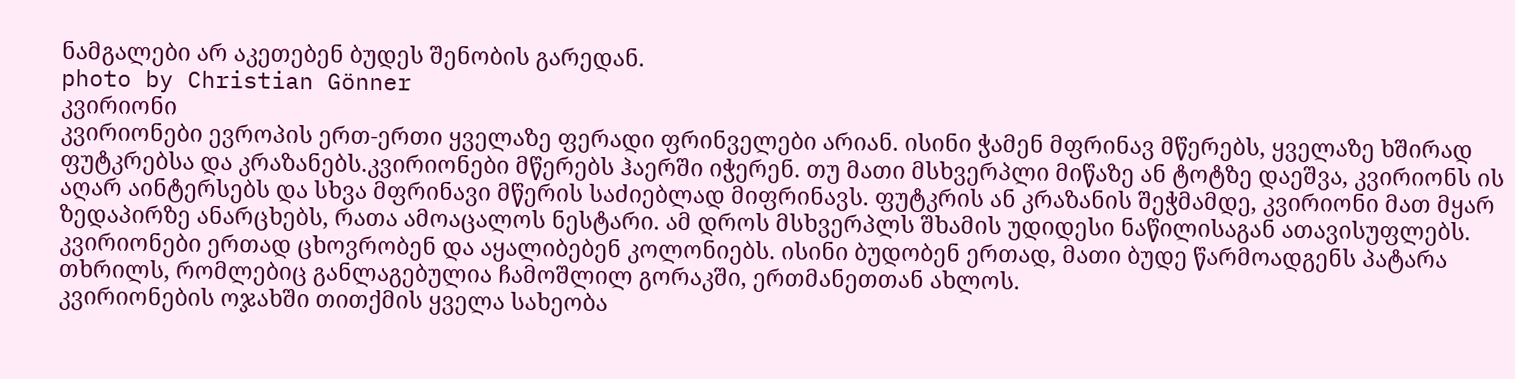ნამგალები არ აკეთებენ ბუდეს შენობის გარედან.
photo by Christian Gönner
კვირიონი
კვირიონები ევროპის ერთ-ერთი ყველაზე ფერადი ფრინველები არიან. ისინი ჭამენ მფრინავ მწერებს, ყველაზე ხშირად ფუტკრებსა და კრაზანებს.კვირიონები მწერებს ჰაერში იჭერენ. თუ მათი მსხვერპლი მიწაზე ან ტოტზე დაეშვა, კვირიონს ის აღარ აინტერსებს და სხვა მფრინავი მწერის საძიებლად მიფრინავს. ფუტკრის ან კრაზანის შეჭმამდე, კვირიონი მათ მყარ ზედაპირზე ანარცხებს, რათა ამოაცალოს ნესტარი. ამ დროს მსხვერპლს შხამის უდიდესი ნაწილისაგან ათავისუფლებს.
კვირიონები ერთად ცხოვრობენ და აყალიბებენ კოლონიებს. ისინი ბუდობენ ერთად, მათი ბუდე წარმოადგენს პატარა თხრილს, რომლებიც განლაგებულია ჩამოშლილ გორაკში, ერთმანეთთან ახლოს.
კვირიონების ოჯახში თითქმის ყველა სახეობა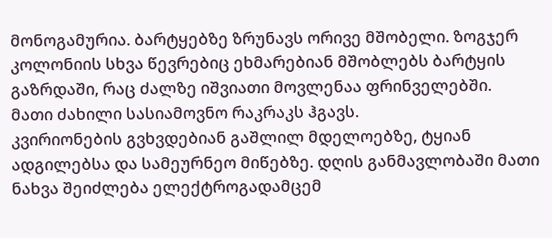მონოგამურია. ბარტყებზე ზრუნავს ორივე მშობელი. ზოგჯერ კოლონიის სხვა წევრებიც ეხმარებიან მშობლებს ბარტყის გაზრდაში, რაც ძალზე იშვიათი მოვლენაა ფრინველებში.
მათი ძახილი სასიამოვნო რაკრაკს ჰგავს.
კვირიონების გვხვდებიან გაშლილ მდელოებზე, ტყიან ადგილებსა და სამეურნეო მიწებზე. დღის განმავლობაში მათი ნახვა შეიძლება ელექტროგადამცემ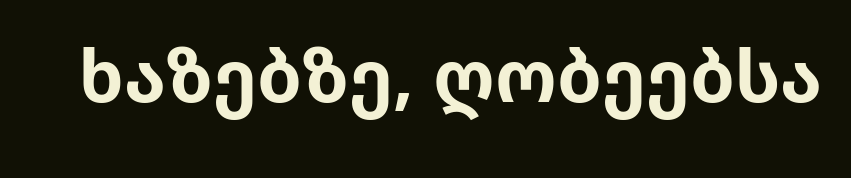ხაზებზე, ღობეებსა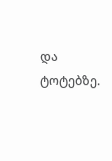და ტოტებზე.